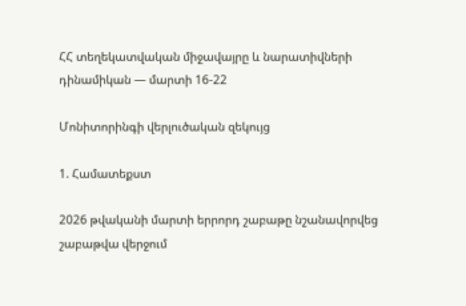ՀՀ տեղեկատվական միջավայրը և նարատիվների դինամիկան — մարտի 16-22

Մոնիտորինգի վերլուծական զեկույց

1. Համատեքստ

2026 թվականի մարտի երրորդ շաբաթը նշանավորվեց շաբաթվա վերջում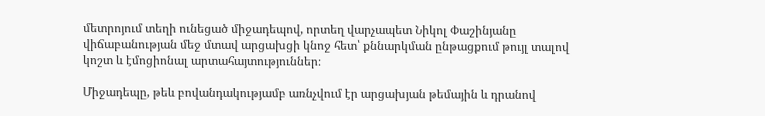մետրոյում տեղի ունեցած միջադեպով, որտեղ վարչապետ Նիկոլ Փաշինյանը վիճաբանության մեջ մտավ արցախցի կնոջ հետ՝ քննարկման ընթացքում թույլ տալով կոշտ և էմոցիոնալ արտահայտություններ։

Միջադեպը, թեև բովանդակությամբ առնչվում էր արցախյան թեմային և դրանով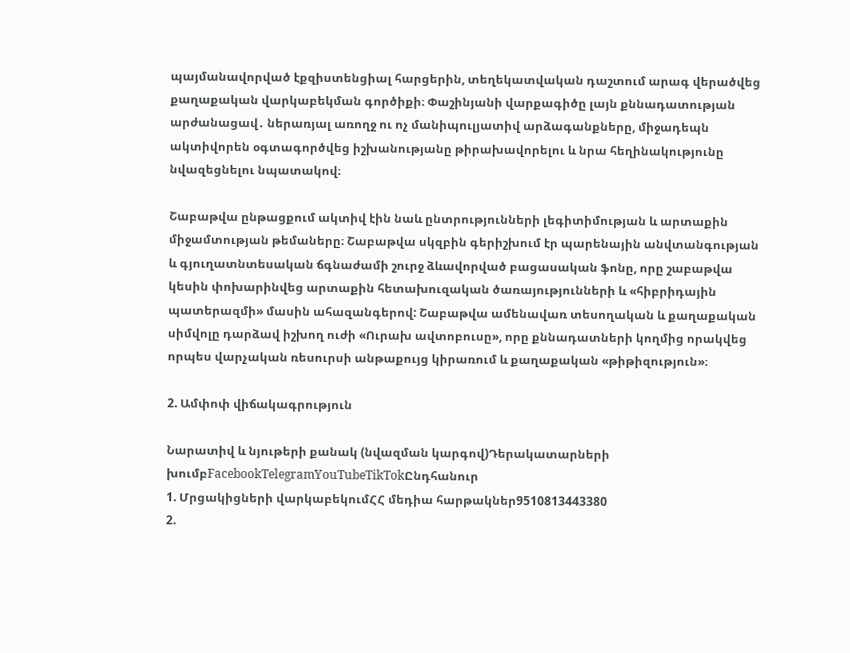պայմանավորված էքզիստենցիալ հարցերին, տեղեկատվական դաշտում արագ վերածվեց քաղաքական վարկաբեկման գործիքի։ Փաշինյանի վարքագիծը լայն քննադատության արժանացավ․ ներառյալ առողջ ու ոչ մանիպուլյատիվ արձագանքները, միջադեպն ակտիվորեն օգտագործվեց իշխանությանը թիրախավորելու և նրա հեղինակությունը նվազեցնելու նպատակով։

Շաբաթվա ընթացքում ակտիվ էին նաև ընտրությունների լեգիտիմության և արտաքին միջամտության թեմաները։ Շաբաթվա սկզբին գերիշխում էր պարենային անվտանգության և գյուղատնտեսական ճգնաժամի շուրջ ձևավորված բացասական ֆոնը, որը շաբաթվա կեսին փոխարինվեց արտաքին հետախուզական ծառայությունների և «հիբրիդային պատերազմի» մասին ահազանգերով: Շաբաթվա ամենավառ տեսողական և քաղաքական սիմվոլը դարձավ իշխող ուժի «Ուրախ ավտոբուսը», որը քննադատների կողմից որակվեց որպես վարչական ռեսուրսի անթաքույց կիրառում և քաղաքական «թիթիզություն»։

2. Ամփոփ վիճակագրություն

Նարատիվ և նյութերի քանակ (նվազման կարգով)Դերակատարների խումբFacebookTelegramYouTubeTikTokԸնդհանուր
1. Մրցակիցների վարկաբեկումՀՀ մեդիա հարթակներ9510813443380
2.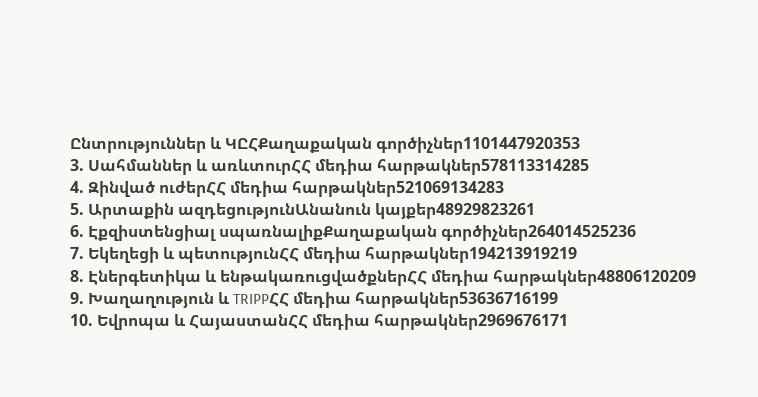Ընտրություններ և ԿԸՀՔաղաքական գործիչներ1101447920353
3. Սահմաններ և առևտուրՀՀ մեդիա հարթակներ578113314285
4. Զինված ուժերՀՀ մեդիա հարթակներ521069134283
5. Արտաքին ազդեցությունԱնանուն կայքեր48929823261
6. Էքզիստենցիալ սպառնալիքՔաղաքական գործիչներ264014525236
7. Եկեղեցի և պետությունՀՀ մեդիա հարթակներ194213919219
8. Էներգետիկա և ենթակառուցվածքներՀՀ մեդիա հարթակներ48806120209
9. Խաղաղություն և TRIPPՀՀ մեդիա հարթակներ53636716199
10. Եվրոպա և ՀայաստանՀՀ մեդիա հարթակներ2969676171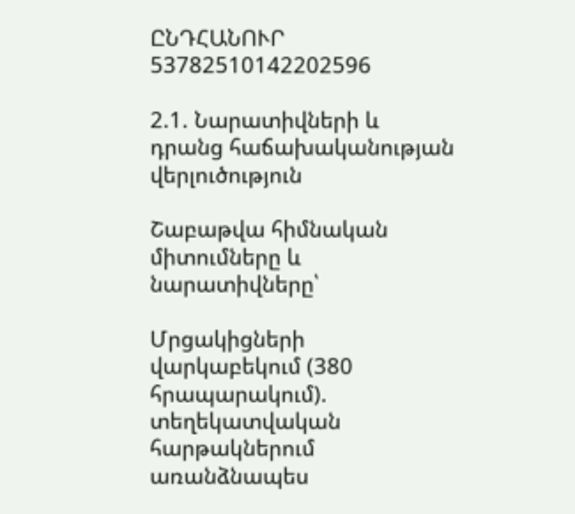ԸՆԴՀԱՆՈՒՐ 53782510142202596

2.1. Նարատիվների և դրանց հաճախականության վերլուծություն

Շաբաթվա հիմնական միտումները և նարատիվները՝

Մրցակիցների վարկաբեկում (380 հրապարակում). տեղեկատվական հարթակներում առանձնապես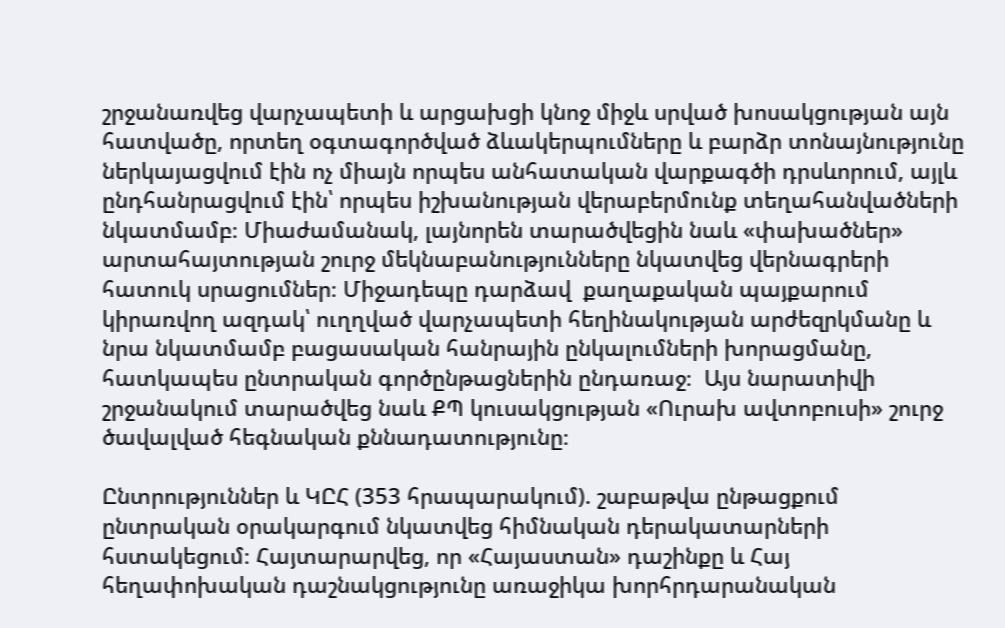շրջանառվեց վարչապետի և արցախցի կնոջ միջև սրված խոսակցության այն հատվածը, որտեղ օգտագործված ձևակերպումները և բարձր տոնայնությունը ներկայացվում էին ոչ միայն որպես անհատական վարքագծի դրսևորում, այլև ընդհանրացվում էին՝ որպես իշխանության վերաբերմունք տեղահանվածների նկատմամբ։ Միաժամանակ, լայնորեն տարածվեցին նաև «փախածներ» արտահայտության շուրջ մեկնաբանությունները նկատվեց վերնագրերի հատուկ սրացումներ։ Միջադեպը դարձավ  քաղաքական պայքարում կիրառվող ազդակ՝ ուղղված վարչապետի հեղինակության արժեզրկմանը և նրա նկատմամբ բացասական հանրային ընկալումների խորացմանը, հատկապես ընտրական գործընթացներին ընդառաջ։  Այս նարատիվի շրջանակում տարածվեց նաև ՔՊ կուսակցության «Ուրախ ավտոբուսի» շուրջ ծավալված հեգնական քննադատությունը։

Ընտրություններ և ԿԸՀ (353 հրապարակում). շաբաթվա ընթացքում ընտրական օրակարգում նկատվեց հիմնական դերակատարների հստակեցում։ Հայտարարվեց, որ «Հայաստան» դաշինքը և Հայ հեղափոխական դաշնակցությունը առաջիկա խորհրդարանական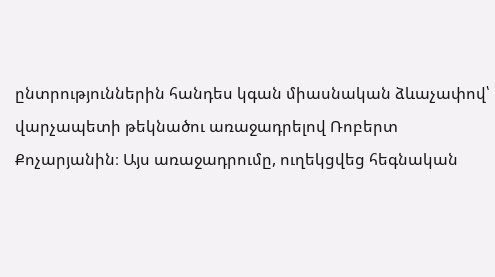ընտրություններին հանդես կգան միասնական ձևաչափով՝ վարչապետի թեկնածու առաջադրելով Ռոբերտ Քոչարյանին։ Այս առաջադրումը, ուղեկցվեց հեգնական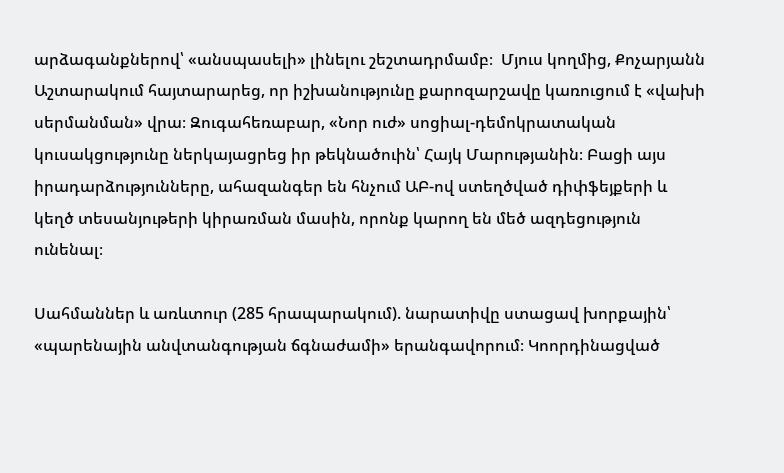արձագանքներով՝ «անսպասելի» լինելու շեշտադրմամբ։  Մյուս կողմից, Քոչարյանն Աշտարակում հայտարարեց, որ իշխանությունը քարոզարշավը կառուցում է «վախի սերմանման» վրա։ Զուգահեռաբար, «Նոր ուժ» սոցիալ-դեմոկրատական կուսակցությունը ներկայացրեց իր թեկնածուին՝ Հայկ Մարությանին։ Բացի այս իրադարձությունները, ահազանգեր են հնչում ԱԲ-ով ստեղծված դիփֆեյքերի և կեղծ տեսանյութերի կիրառման մասին, որոնք կարող են մեծ ազդեցություն ունենալ։

Սահմաններ և առևտուր (285 հրապարակում). նարատիվը ստացավ խորքային՝ «պարենային անվտանգության ճգնաժամի» երանգավորում։ Կոորդինացված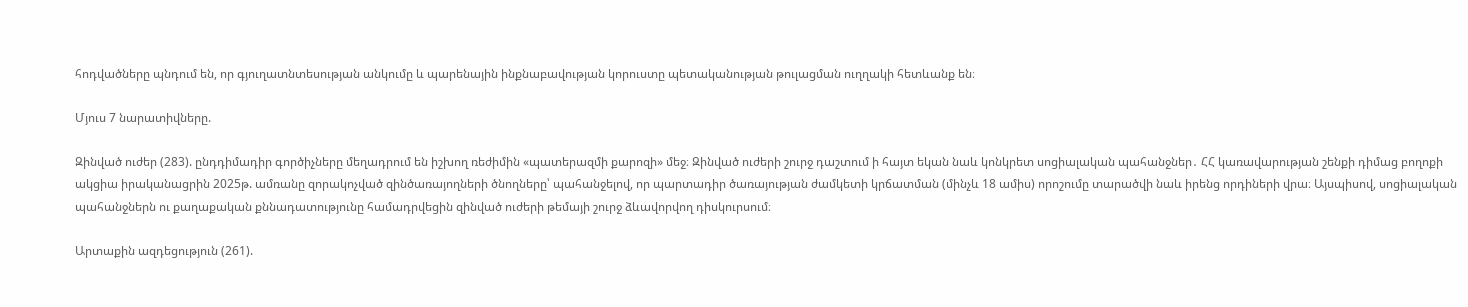հոդվածները պնդում են, որ գյուղատնտեսության անկումը և պարենային ինքնաբավության կորուստը պետականության թուլացման ուղղակի հետևանք են։

Մյուս 7 նարատիվները.

Զինված ուժեր (283). ընդդիմադիր գործիչները մեղադրում են իշխող ռեժիմին «պատերազմի քարոզի» մեջ։ Զինված ուժերի շուրջ դաշտում ի հայտ եկան նաև կոնկրետ սոցիալական պահանջներ․ ՀՀ կառավարության շենքի դիմաց բողոքի ակցիա իրականացրին 2025թ. ամռանը զորակոչված զինծառայողների ծնողները՝ պահանջելով, որ պարտադիր ծառայության ժամկետի կրճատման (մինչև 18 ամիս) որոշումը տարածվի նաև իրենց որդիների վրա։ Այսպիսով, սոցիալական պահանջներն ու քաղաքական քննադատությունը համադրվեցին զինված ուժերի թեմայի շուրջ ձևավորվող դիսկուրսում։

Արտաքին ազդեցություն (261).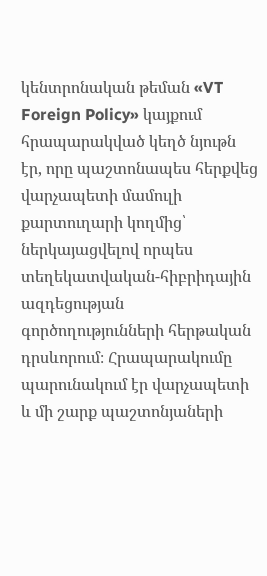կենտրոնական թեման «VT Foreign Policy» կայքում հրապարակված կեղծ նյութն էր, որը պաշտոնապես հերքվեց վարչապետի մամուլի քարտուղարի կողմից՝ ներկայացվելով որպես տեղեկատվական-հիբրիդային ազդեցության գործողությունների հերթական դրսևորում։ Հրապարակումը պարունակում էր վարչապետի և մի շարք պաշտոնյաների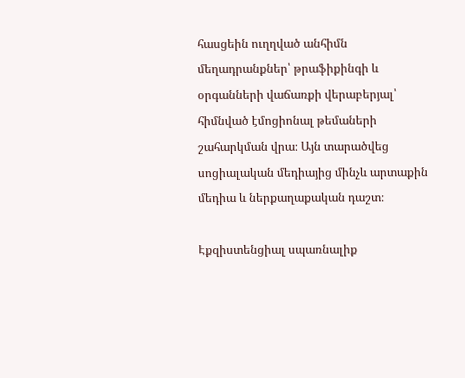հասցեին ուղղված անհիմն մեղադրանքներ՝ թրաֆիքինգի և օրգանների վաճառքի վերաբերյալ՝ հիմնված էմոցիոնալ թեմաների շահարկման վրա։ Այն տարածվեց սոցիալական մեդիայից մինչև արտաքին մեդիա և ներքաղաքական դաշտ։

Էքզիստենցիալ սպառնալիք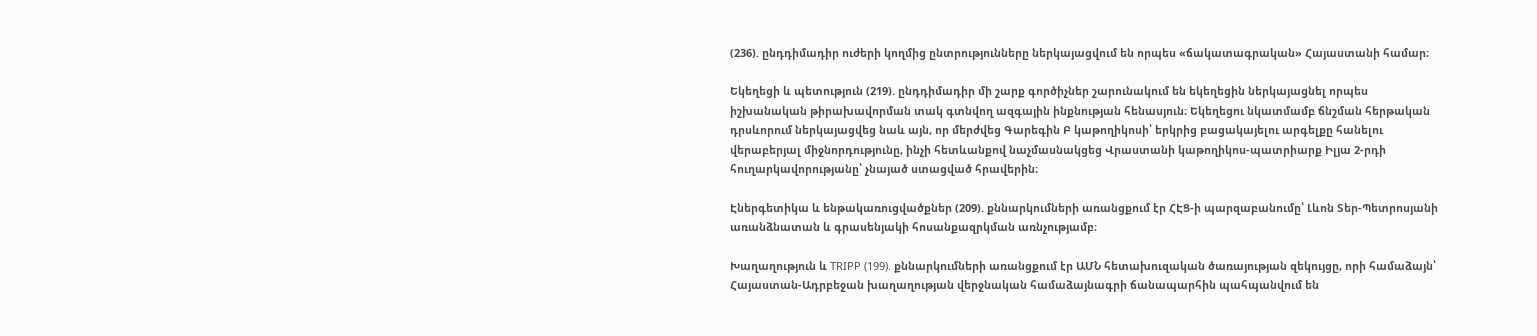(236). ընդդիմադիր ուժերի կողմից ընտրությունները ներկայացվում են որպես «ճակատագրական» Հայաստանի համար։

Եկեղեցի և պետություն (219). ընդդիմադիր մի շարք գործիչներ շարունակում են եկեղեցին ներկայացնել որպես իշխանական թիրախավորման տակ գտնվող ազգային ինքնության հենասյուն։ Եկեղեցու նկատմամբ ճնշման հերթական դրսևորում ներկայացվեց նաև այն, որ մերժվեց Գարեգին Բ կաթողիկոսի՝ երկրից բացակայելու արգելքը հանելու վերաբերյալ միջնորդությունը, ինչի հետևանքով նաչմասնակցեց Վրաստանի կաթողիկոս-պատրիարք Իլյա 2-րդի հուղարկավորությանը՝ չնայած ստացված հրավերին։

Էներգետիկա և ենթակառուցվածքներ (209). քննարկումների առանցքում էր ՀԷՑ-ի պարզաբանումը՝ Լևոն Տեր-Պետրոսյանի առանձնատան և գրասենյակի հոսանքազրկման առնչությամբ։

Խաղաղություն և TRIPP (199). քննարկումների առանցքում էր ԱՄՆ հետախուզական ծառայության զեկույցը, որի համաձայն՝ Հայաստան-Ադրբեջան խաղաղության վերջնական համաձայնագրի ճանապարհին պահպանվում են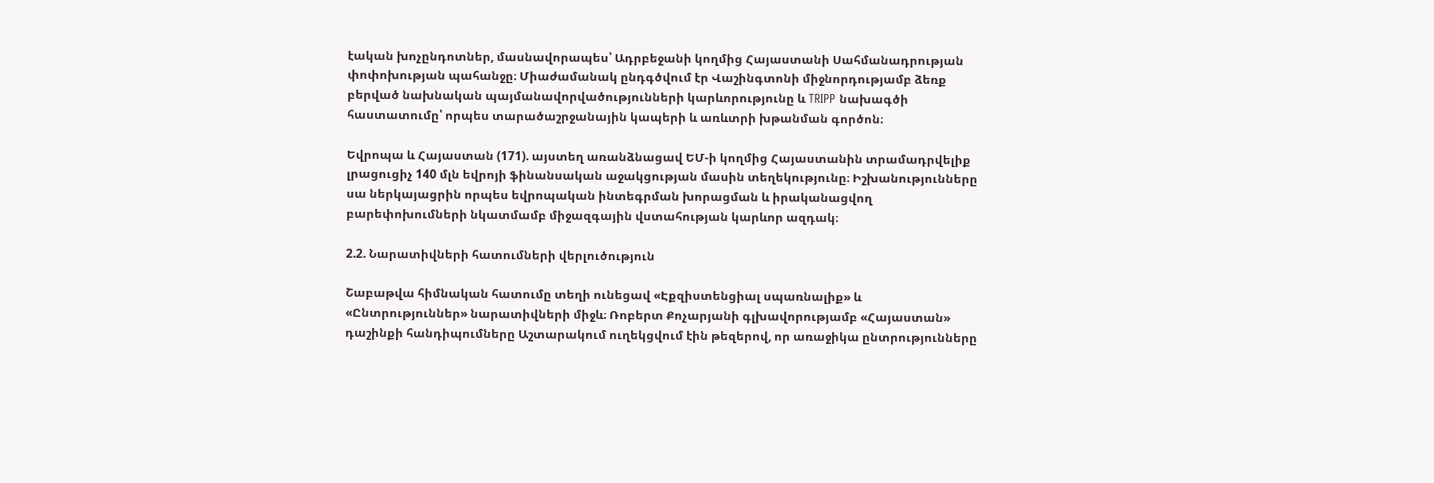էական խոչընդոտներ, մասնավորապես՝ Ադրբեջանի կողմից Հայաստանի Սահմանադրության փոփոխության պահանջը։ Միաժամանակ ընդգծվում էր Վաշինգտոնի միջնորդությամբ ձեռք բերված նախնական պայմանավորվածությունների կարևորությունը և TRIPP նախագծի հաստատումը՝ որպես տարածաշրջանային կապերի և առևտրի խթանման գործոն։

Եվրոպա և Հայաստան (171). այստեղ առանձնացավ ԵՄ-ի կողմից Հայաստանին տրամադրվելիք լրացուցիչ 140 մլն եվրոյի ֆինանսական աջակցության մասին տեղեկությունը։ Իշխանությունները սա ներկայացրին որպես եվրոպական ինտեգրման խորացման և իրականացվող բարեփոխումների նկատմամբ միջազգային վստահության կարևոր ազդակ։

2.2. Նարատիվների հատումների վերլուծություն

Շաբաթվա հիմնական հատումը տեղի ունեցավ «Էքզիստենցիալ սպառնալիք» և «Ընտրություններ» նարատիվների միջև։ Ռոբերտ Քոչարյանի գլխավորությամբ «Հայաստան» դաշինքի հանդիպումները Աշտարակում ուղեկցվում էին թեզերով, որ առաջիկա ընտրությունները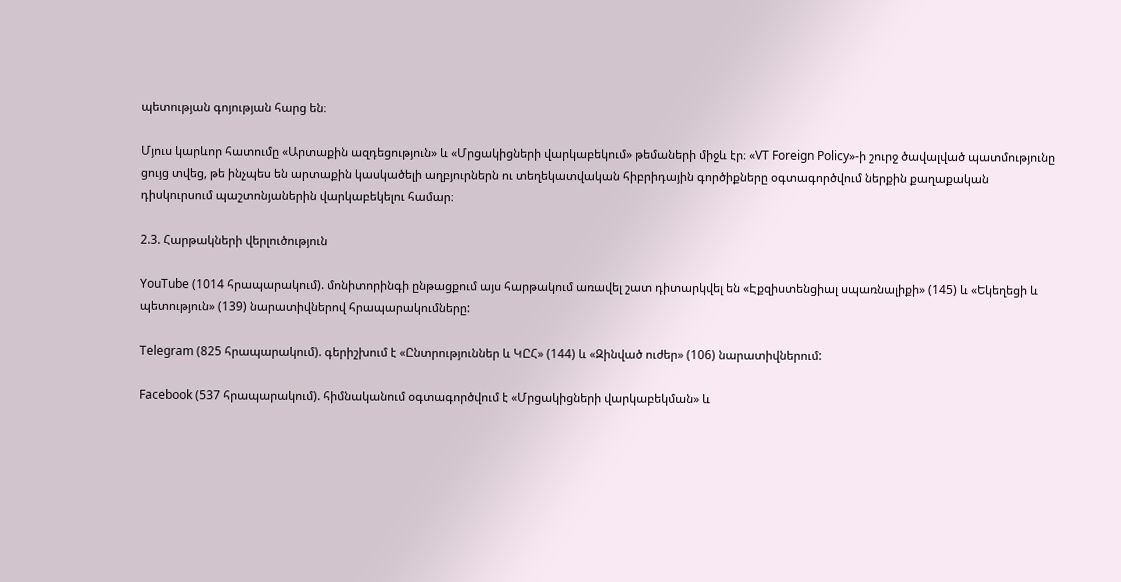պետության գոյության հարց են։

Մյուս կարևոր հատումը «Արտաքին ազդեցություն» և «Մրցակիցների վարկաբեկում» թեմաների միջև էր։ «VT Foreign Policy»-ի շուրջ ծավալված պատմությունը ցույց տվեց, թե ինչպես են արտաքին կասկածելի աղբյուրներն ու տեղեկատվական հիբրիդային գործիքները օգտագործվում ներքին քաղաքական դիսկուրսում պաշտոնյաներին վարկաբեկելու համար։

2.3. Հարթակների վերլուծություն

YouTube (1014 հրապարակում). մոնիտորինգի ընթացքում այս հարթակում առավել շատ դիտարկվել են «Էքզիստենցիալ սպառնալիքի» (145) և «Եկեղեցի և պետություն» (139) նարատիվներով հրապարակումները:

Telegram (825 հրապարակում). գերիշխում է «Ընտրություններ և ԿԸՀ» (144) և «Զինված ուժեր» (106) նարատիվներում:

Facebook (537 հրապարակում). հիմնականում օգտագործվում է «Մրցակիցների վարկաբեկման» և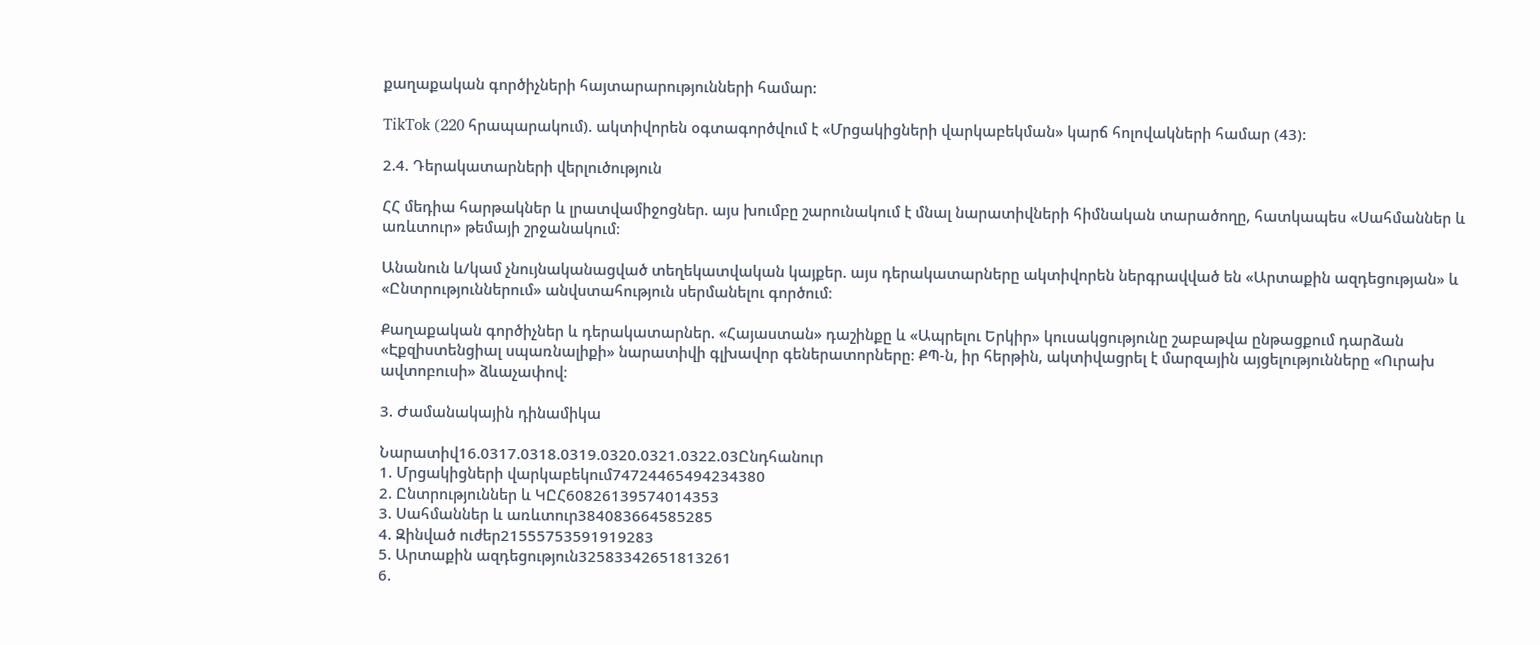քաղաքական գործիչների հայտարարությունների համար:

TikTok (220 հրապարակում). ակտիվորեն օգտագործվում է «Մրցակիցների վարկաբեկման» կարճ հոլովակների համար (43):

2.4. Դերակատարների վերլուծություն

ՀՀ մեդիա հարթակներ և լրատվամիջոցներ. այս խումբը շարունակում է մնալ նարատիվների հիմնական տարածողը, հատկապես «Սահմաններ և առևտուր» թեմայի շրջանակում։

Անանուն և/կամ չնույնականացված տեղեկատվական կայքեր. այս դերակատարները ակտիվորեն ներգրավված են «Արտաքին ազդեցության» և «Ընտրություններում» անվստահություն սերմանելու գործում։

Քաղաքական գործիչներ և դերակատարներ. «Հայաստան» դաշինքը և «Ապրելու Երկիր» կուսակցությունը շաբաթվա ընթացքում դարձան «Էքզիստենցիալ սպառնալիքի» նարատիվի գլխավոր գեներատորները։ ՔՊ-ն, իր հերթին, ակտիվացրել է մարզային այցելությունները «Ուրախ ավտոբուսի» ձևաչափով։

3. Ժամանակային դինամիկա

Նարատիվ16.0317.0318.0319.0320.0321.0322.03Ընդհանուր
1. Մրցակիցների վարկաբեկում74724465494234380
2. Ընտրություններ և ԿԸՀ60826139574014353
3. Սահմաններ և առևտուր384083664585285
4. Զինված ուժեր21555753591919283
5. Արտաքին ազդեցություն32583342651813261
6.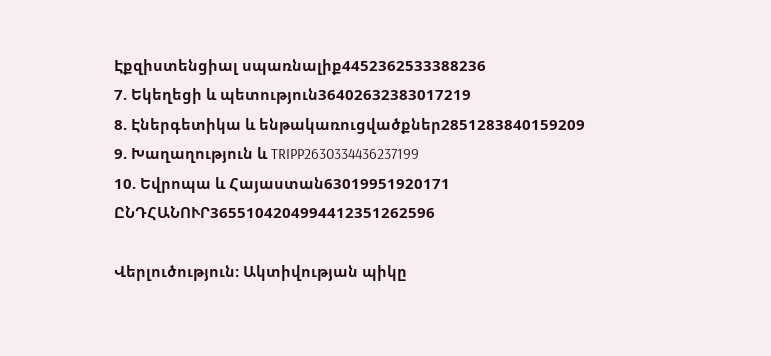Էքզիստենցիալ սպառնալիք4452362533388236
7. Եկեղեցի և պետություն36402632383017219
8. Էներգետիկա և ենթակառուցվածքներ2851283840159209
9. Խաղաղություն և TRIPP2630334436237199
10. Եվրոպա և Հայաստան63019951920171
ԸՆԴՀԱՆՈՒՐ3655104204994412351262596

Վերլուծություն: Ակտիվության պիկը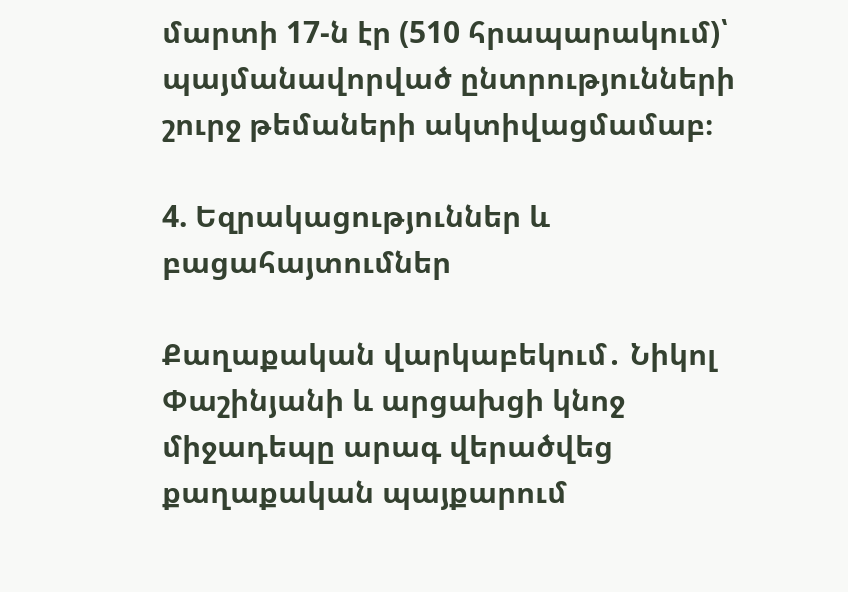մարտի 17-ն էր (510 հրապարակում)՝ պայմանավորված ընտրությունների շուրջ թեմաների ակտիվացմամաբ։

4. Եզրակացություններ և բացահայտումներ

Քաղաքական վարկաբեկում․ Նիկոլ Փաշինյանի և արցախցի կնոջ միջադեպը արագ վերածվեց քաղաքական պայքարում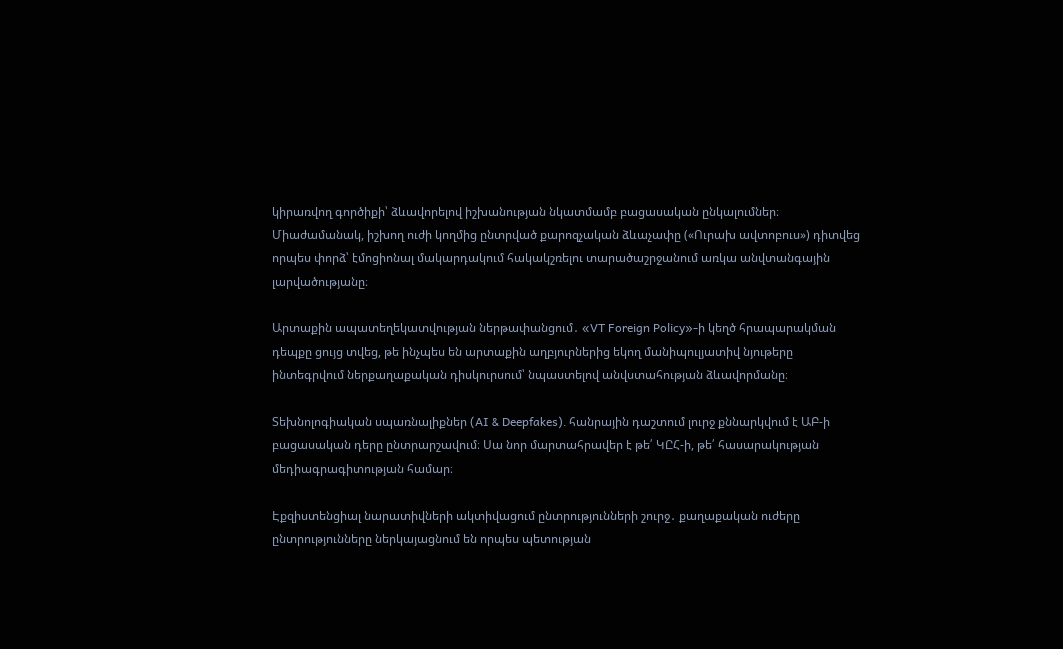կիրառվող գործիքի՝ ձևավորելով իշխանության նկատմամբ բացասական ընկալումներ։ Միաժամանակ, իշխող ուժի կողմից ընտրված քարոզչական ձևաչափը («Ուրախ ավտոբուս») դիտվեց որպես փորձ՝ էմոցիոնալ մակարդակում հակակշռելու տարածաշրջանում առկա անվտանգային լարվածությանը։

Արտաքին ապատեղեկատվության ներթափանցում․ «VT Foreign Policy»-ի կեղծ հրապարակման դեպքը ցույց տվեց, թե ինչպես են արտաքին աղբյուրներից եկող մանիպուլյատիվ նյութերը ինտեգրվում ներքաղաքական դիսկուրսում՝ նպաստելով անվստահության ձևավորմանը։

Տեխնոլոգիական սպառնալիքներ (AI & Deepfakes)․ հանրային դաշտում լուրջ քննարկվում է ԱԲ-ի բացասական դերը ընտրարշավում։ Սա նոր մարտահրավեր է թե՛ ԿԸՀ-ի, թե՛ հասարակության մեդիագրագիտության համար։

Էքզիստենցիալ նարատիվների ակտիվացում ընտրությունների շուրջ․ քաղաքական ուժերը ընտրությունները ներկայացնում են որպես պետության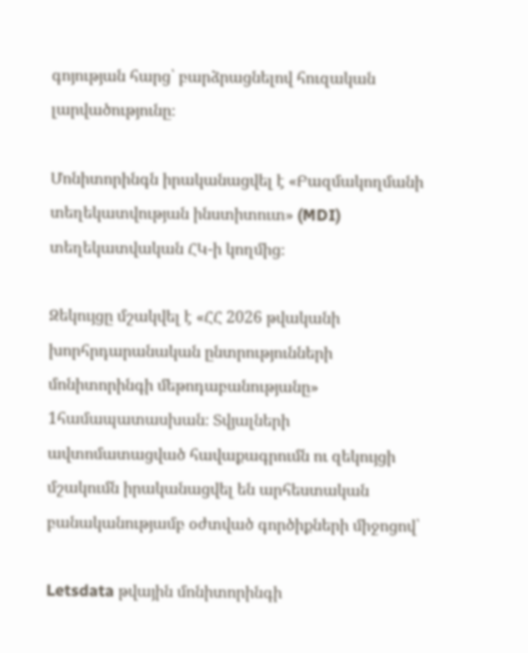գոյության հարց՝ բարձրացնելով հուզական լարվածությունը։

Մոնիտորինգն իրականացվել է «Բազմակողմանի տեղեկատվության ինստիտուտ» (MDI) տեղեկատվական ՀԿ-ի կողմից։

Զեկույցը մշակվել է «ՀՀ 2026 թվականի խորհրդարանական ընտրությունների մոնիտորինգի մեթոդաբանությանը» 1համապատասխան։ Տվյալների ավտոմատացված հավաքագրումն ու զեկույցի մշակումն իրականացվել են արհեստական բանականությամբ օժտված գործիքների միջոցով՝

Letsdata թվային մոնիտորինգի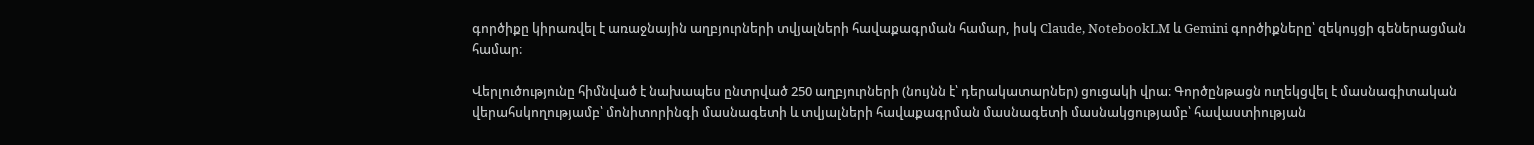գործիքը կիրառվել է առաջնային աղբյուրների տվյալների հավաքագրման համար, իսկ Claude, NotebookLM և Gemini գործիքները՝ զեկույցի գեներացման համար։

Վերլուծությունը հիմնված է նախապես ընտրված 250 աղբյուրների (նույնն է՝ դերակատարներ) ցուցակի վրա։ Գործընթացն ուղեկցվել է մասնագիտական վերահսկողությամբ՝ մոնիտորինգի մասնագետի և տվյալների հավաքագրման մասնագետի մասնակցությամբ՝ հավաստիության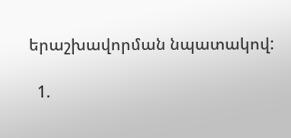երաշխավորման նպատակով:

  1.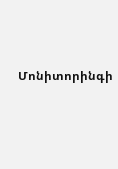Մոնիտորինգի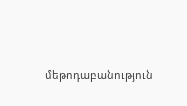մեթոդաբանություն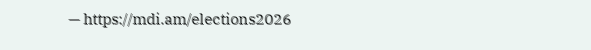— https://mdi.am/elections2026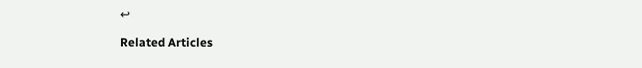↩

Related Articles